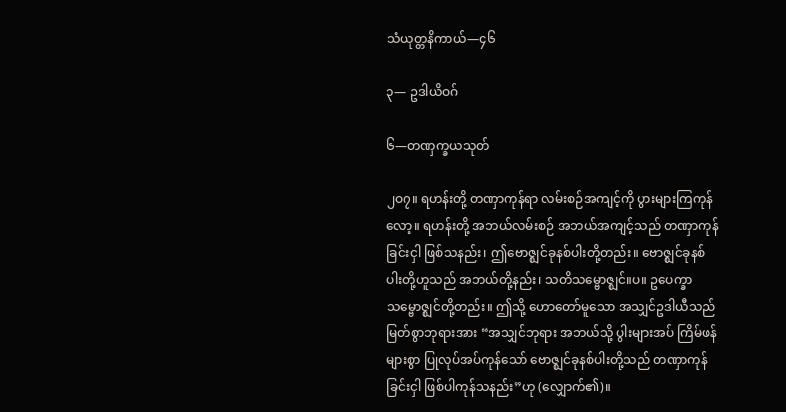သံယုတ္တနိကာယ်—၄၆

၃— ဥဒါယိဝဂ်

၆—တဏှက္ခယသုတ်

၂ဝ၇။ ရဟန်းတို့ တဏှာကုန်ရာ လမ်းစဉ်အကျင့်ကို ပွားများကြကုန်လော့။ ရဟန်းတို့ အဘယ်လမ်းစဉ် အဘယ်အကျင့်သည် တဏှာကုန်ခြင်းငှါ ဖြစ်သနည်း၊ ဤဗောဇ္ဈင်ခုနစ်ပါးတို့တည်း။ ဗောဇ္ဈင်ခုနစ်ပါးတို့ဟူသည် အဘယ်တို့နည်း၊ သတိသမ္ဗောဇ္ဈင်။ပ။ ဥပေက္ခာသမ္ဗောဇ္ဈင်တို့တည်း။ ဤသို့ ဟောတော်မူသော အသျှင်ဥဒါယီသည် မြတ်စွာဘုရားအား “အသျှင်ဘုရား အဘယ်သို့ ပွါးများအပ် ကြိမ်ဖန်များစွာ ပြုလုပ်အပ်ကုန်သော် ဗောဇ္ဈင်ခုနစ်ပါးတို့သည် တဏှာကုန်ခြင်းငှါ ဖြစ်ပါကုန်သနည်း”ဟု (လျှောက်၏)။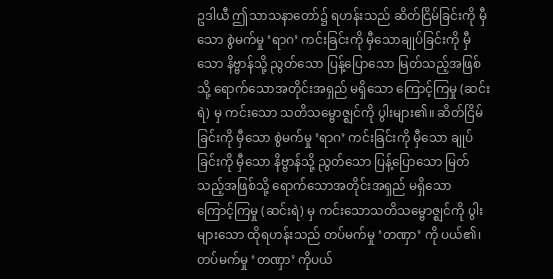ဥဒါယီ ဤသာသနာတော်၌ ရဟန်းသည် ဆိတ်ငြိမ်ခြင်းကို မှီသော စွဲမက်မှု ‘ရာဂ’ ကင်းခြင်းကို မှီသောချုပ်ခြင်းကို မှီသော နိဗ္ဗာန်သို့ ညွတ်သော ပြန့်ပြောသော မြတ်သည့်အဖြစ်သို့ ရောက်သောအတိုင်းအရှည် မရှိသော ကြောင့်ကြမှု (ဆင်းရဲ) မှ ကင်းသော သတိသမ္ဗောဇ္ဈင်ကို ပွါးများ၏။ ဆိတ်ငြိမ်ခြင်းကို မှီသော စွဲမက်မှု ‘ရာဂ’ ကင်းခြင်းကို မှီသော ချုပ်ခြင်းကို မှီသော နိဗ္ဗာန်သို့ ညွတ်သော ပြန့်ပြောသော မြတ်သည့်အဖြစ်သို့ ရောက်သောအတိုင်းအရှည် မရှိသော ကြောင့်ကြမှု (ဆင်းရဲ) မှ ကင်းသောသတိသမ္ဗောဇ္ဈင်ကို ပွါးများသော ထိုရဟန်းသည် တပ်မက်မှု ‘တဏှာ’ ကို ပယ်၏၊ တပ်မက်မှု ‘တဏှာ’ ကိုပယ်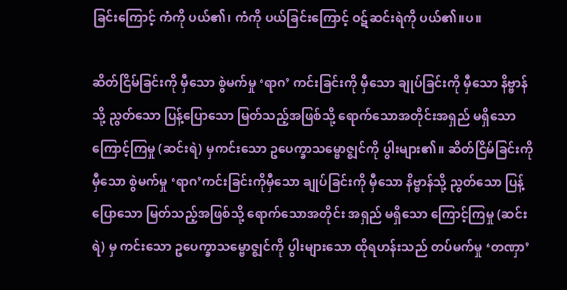ခြင်းကြောင့် ကံကို ပယ်၏၊ ကံကို ပယ်ခြင်းကြောင့် ဝဋ်ဆင်းရဲကို ပယ်၏။ပ။

ဆိတ်ငြိမ်ခြင်းကို မှီသော စွဲမက်မှု ‘ရာဂ’ ကင်းခြင်းကို မှီသော ချုပ်ခြင်းကို မှီသော နိဗ္ဗာန်သို့ ညွတ်သော ပြန့်ပြောသော မြတ်သည့်အဖြစ်သို့ ရောက်သောအတိုင်းအရှည် မရှိသော ကြောင့်ကြမှု (ဆင်းရဲ) မှကင်းသော ဥပေက္ခာသမ္ဗောဇ္ဈင်ကို ပွါးများ၏။ ဆိတ်ငြိမ်ခြင်းကို မှီသော စွဲမက်မှု ‘ရာဂ’ကင်းခြင်းကိုမှီသော ချုပ်ခြင်းကို မှီသော နိဗ္ဗာန်သို့ ညွတ်သော ပြန့်ပြောသော မြတ်သည့်အဖြစ်သို့ ရောက်သောအတိုင်း အရှည် မရှိသော ကြောင့်ကြမှု (ဆင်းရဲ) မှ ကင်းသော ဥပေက္ခာသမ္ဗောဇ္ဈင်ကို ပွါးများသော ထိုရဟန်းသည် တပ်မက်မှု ‘တဏှာ’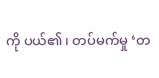ကို ပယ်၏၊ တပ်မက်မှု ‘တ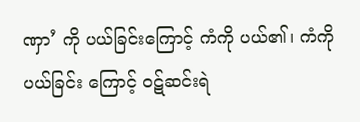ဏှာ’ ကို ပယ်ခြင်းကြောင့် ကံကို ပယ်၏၊ ကံကို ပယ်ခြင်း ကြောင့် ဝဋ်ဆင်းရဲ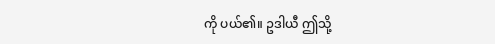ကို ပယ်၏။ ဥဒါယီ ဤသို့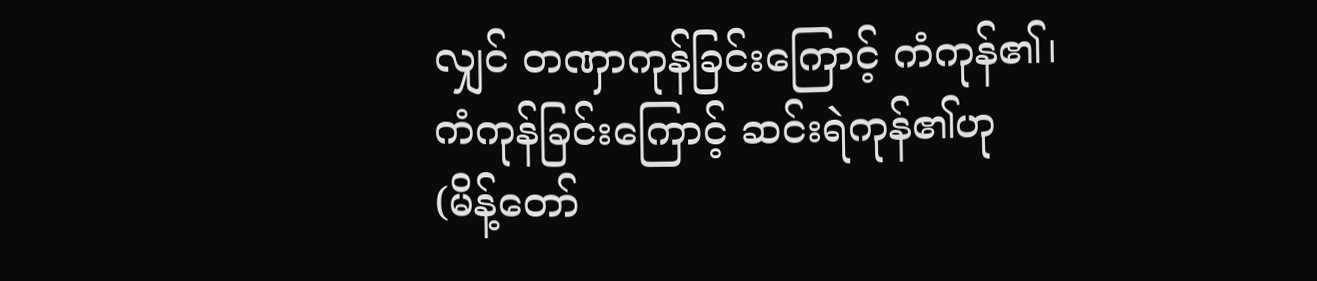လျှင် တဏှာကုန်ခြင်းကြောင့် ကံကုန်၏၊ ကံကုန်ခြင်းကြောင့် ဆင်းရဲကုန်၏ဟု (မိန့်တော်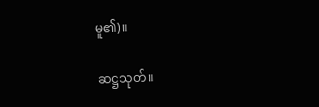မူ၏)။

ဆဋ္ဌသုတ်။